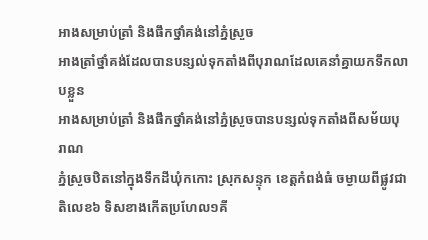អាងសម្រាប់ត្រាំ និងផឹកថ្នាំគង់នៅភ្នំស្រួច
អាងត្រាំថ្នាំគង់ដែលបានបន្សល់ទុកតាំងពីបុរាណដែលគេនាំគ្នាយកទឹកលាបខ្លួន
អាងសម្រាប់ត្រាំ និងផឹកថ្នាំគង់នៅភ្នំស្រួចបានបន្សល់ទុកតាំងពីសម័យបុរាណ
ភ្នំស្រួចឋិតនៅក្នុងទឹកដីឃុំកកោះ ស្រុកសន្ទុក ខេត្ដកំពង់ធំ ចម្ងាយពីផ្លូវជាតិលេខ៦ ទិសខាងកើតប្រហែល១គី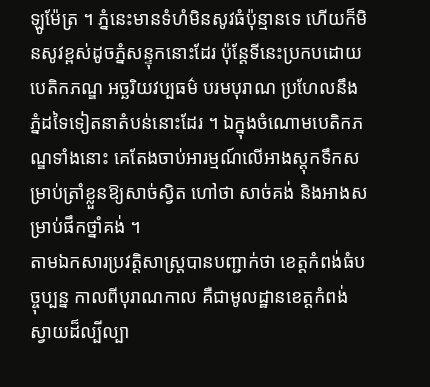ឡូម៉ែត្រ ។ ភ្នំនេះមានទំហំមិនសូវធំប៉ុន្មានទេ ហើយក៏មិនសូវខ្ពស់ដូចភ្នំសន្ទុកនោះដែរ ប៉ុន្ដែទីនេះប្រកបដោយបេតិកភណ្ឌ អច្ឆរិយវប្បធម៌ បរមបុរាណ ប្រហែលនឹងភ្នំដទៃទៀតនាតំបន់នោះដែរ ។ ឯក្នុងចំណោមបេតិកភណ្ឌទាំងនោះ គេតែងចាប់អារម្មណ៍លើអាងស្ដុកទឹកសម្រាប់ត្រាំខ្លួនឱ្យសាច់ស្វិត ហៅថា សាច់គង់ និងអាងសម្រាប់ផឹកថ្នាំគង់ ។
តាមឯកសារប្រវត្ដិសាស្ដ្របានបញ្ជាក់ថា ខេត្ដកំពង់ធំបច្ចុប្បន្ន កាលពីបុរាណកាល គឺជាមូលដ្ឋានខេត្ដកំពង់ស្វាយដ៏ល្បីល្បា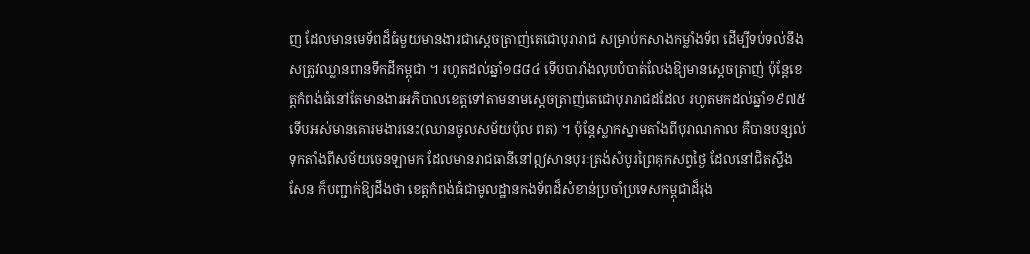ញ ដែលមានមេទ័ពដ៏ធំមួយមានងារជាស្ដេចត្រាញ់តេជោបុរារាជ សម្រាប់កសាងកម្លាំងទ័ព ដើម្បីទប់ទល់នឹងសត្រូវឈ្លានពានទឹកដីកម្ពុជា ។ រហូតដល់ឆ្នាំ១៨៨៤ ទើបបារាំងលុបបំបាត់លែងឱ្យមានស្ដេចត្រាញ់ ប៉ុន្ដែខេត្ដកំពង់ធំនៅតែមានងារអភិបាលខេត្ដទៅតាមនាមស្ដេចត្រាញ់តេជោបុរារាជដដែល រហូតមកដល់ឆ្នាំ១៩៧៥ ទើបអស់មានគោរមងារនេះ(ឈានចូលសម័យប៉ុល ពត) ។ ប៉ុន្ដែស្លាកស្នាមតាំងពីបុរាណកាល គឺបានបន្សល់ទុកតាំងពីសម័យចេនឡាមក ដែលមានរាជធានីនៅឦសានបុរៈត្រង់សំបូរព្រៃគុកសព្វថ្ងៃ ដែលនៅជិតស្ទឹងសែន ក៏បញ្ជាក់ឱ្យដឹងថា ខេត្ដកំពង់ធំជាមូលដ្ឋានកងទ័ពដ៏សំខាន់ប្រចាំប្រទេសកម្ពុជាដ៏រុង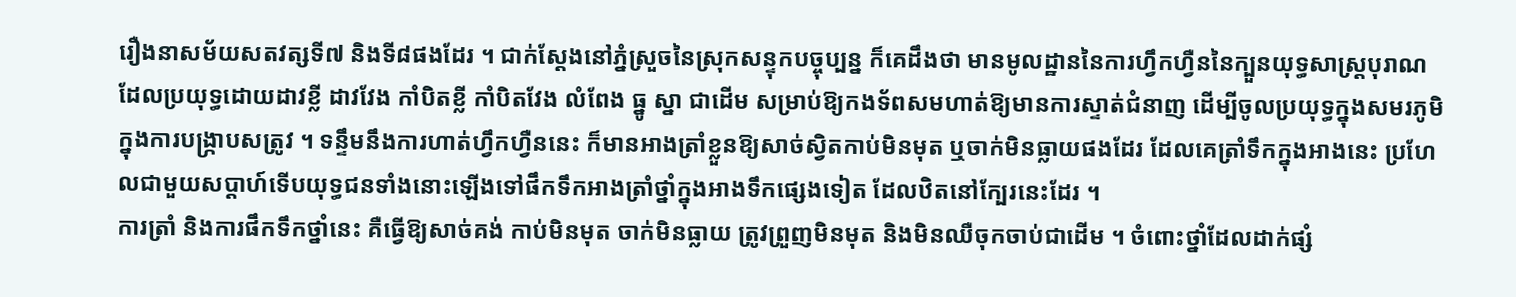រឿងនាសម័យសតវត្សទី៧ និងទី៨ផងដែរ ។ ជាក់ស្ដែងនៅភ្នំស្រួចនៃស្រុកសន្ទុកបច្ចុប្បន្ន ក៏គេដឹងថា មានមូលដ្ឋាននៃការហ្វឹកហ្វឺននៃក្បួនយុទ្ធសាស្ដ្របុរាណ ដែលប្រយុទ្ធដោយដាវខ្លី ដាវវែង កាំបិតខ្លី កាំបិតវែង លំពែង ធ្នូ ស្នា ជាដើម សម្រាប់ឱ្យកងទ័ពសមហាត់ឱ្យមានការស្ទាត់ជំនាញ ដើម្បីចូលប្រយុទ្ធក្នុងសមរភូមិក្នុងការបង្ក្រាបសត្រូវ ។ ទន្ទឹមនឹងការហាត់ហ្វឹកហ្វឺននេះ ក៏មានអាងត្រាំខ្លួនឱ្យសាច់ស្វិតកាប់មិនមុត ឬចាក់មិនធ្លាយផងដែរ ដែលគេត្រាំទឹកក្នុងអាងនេះ ប្រហែលជាមួយសប្ដាហ៍ទើបយុទ្ធជនទាំងនោះឡើងទៅផឹកទឹកអាងត្រាំថ្នាំក្នុងអាងទឹកផ្សេងទៀត ដែលឋិតនៅក្បែរនេះដែរ ។
ការត្រាំ និងការផឹកទឹកថ្នាំនេះ គឺធ្វើឱ្យសាច់គង់ កាប់មិនមុត ចាក់មិនធ្លាយ ត្រូវព្រួញមិនមុត និងមិនឈឺចុកចាប់ជាដើម ។ ចំពោះថ្នាំដែលដាក់ផ្សំ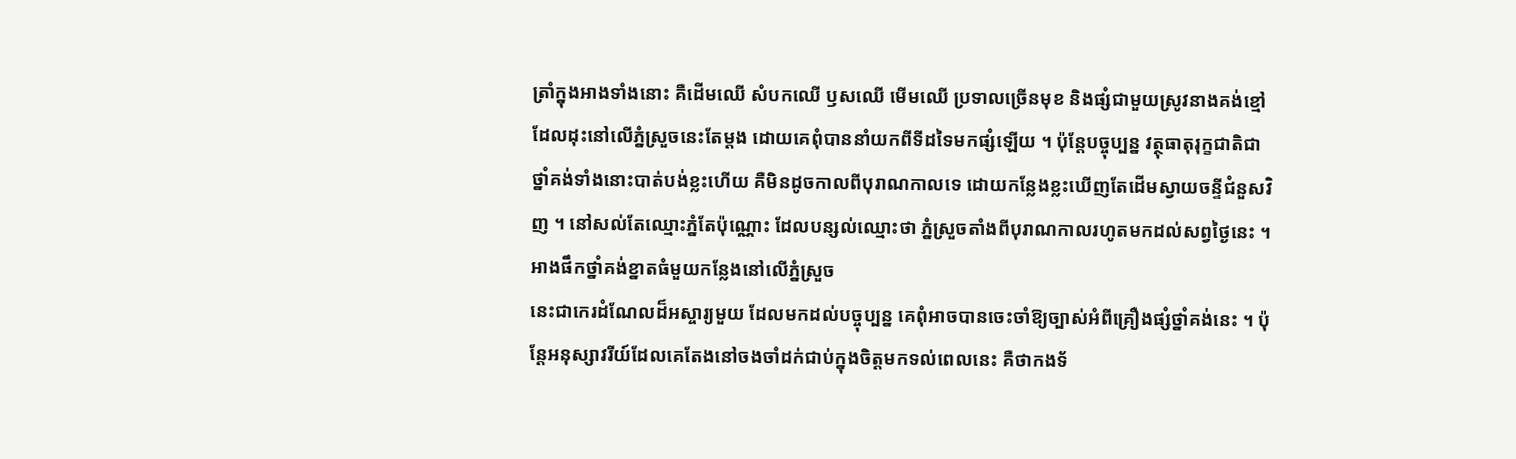ត្រាំក្នុងអាងទាំងនោះ គឺដើមឈើ សំបកឈើ ឫសឈើ មើមឈើ ប្រទាលច្រើនមុខ និងផ្សំជាមួយស្រូវនាងគង់ខ្មៅ ដែលដុះនៅលើភ្នំស្រួចនេះតែម្ដង ដោយគេពុំបាននាំយកពីទីដទៃមកផ្សំឡើយ ។ ប៉ុន្ដែបច្ចុប្បន្ន វត្ថុធាតុរុក្ខជាតិជាថ្នាំគង់ទាំងនោះបាត់បង់ខ្លះហើយ គឺមិនដូចកាលពីបុរាណកាលទេ ដោយកន្លែងខ្លះឃើញតែដើមស្វាយចន្ទីជំនួសវិញ ។ នៅសល់តែឈ្មោះភ្នំតែប៉ុណ្ណោះ ដែលបន្សល់ឈ្មោះថា ភ្នំស្រួចតាំងពីបុរាណកាលរហូតមកដល់សព្វថ្ងៃនេះ ។
អាងផឹកថ្នាំគង់ខ្នាតធំមួយកន្លែងនៅលើភ្នំស្រួច
នេះជាកេរដំណែលដ៏អស្ចារ្យមួយ ដែលមកដល់បច្ចុប្បន្ន គេពុំអាចបានចេះចាំឱ្យច្បាស់អំពីគ្រឿងផ្សំថ្នាំគង់នេះ ។ ប៉ុន្ដែអនុស្សាវរីយ៍ដែលគេតែងនៅចងចាំដក់ជាប់ក្នុងចិត្ដមកទល់ពេលនេះ គឺថាកងទ័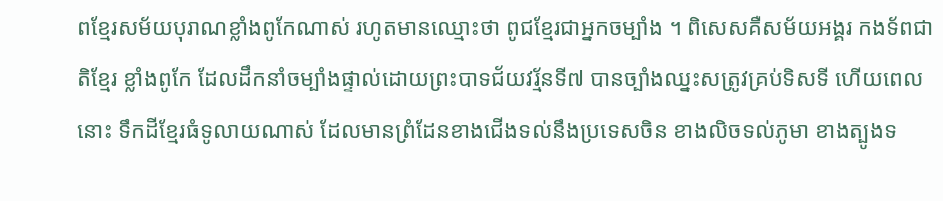ពខ្មែរសម័យបុរាណខ្លាំងពូកែណាស់ រហូតមានឈ្មោះថា ពូជខ្មែរជាអ្នកចម្បាំង ។ ពិសេសគឺសម័យអង្គរ កងទ័ពជាតិខ្មែរ ខ្លាំងពូកែ ដែលដឹកនាំចម្បាំងផ្ទាល់ដោយព្រះបាទជ័យវរ្ម័នទី៧ បានច្បាំងឈ្នះសត្រូវគ្រប់ទិសទី ហើយពេលនោះ ទឹកដីខ្មែរធំទូលាយណាស់ ដែលមានព្រំដែនខាងជើងទល់នឹងប្រទេសចិន ខាងលិចទល់ភូមា ខាងត្បូងទ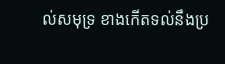ល់សមុទ្រ ខាងកើតទល់នឹងប្រ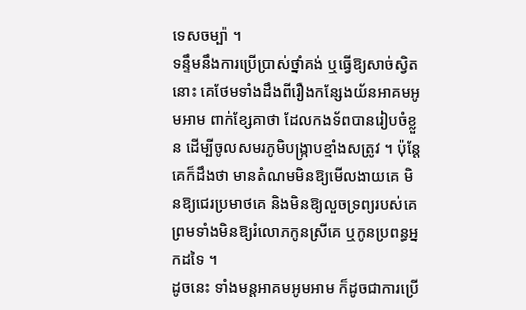ទេសចម្ប៉ា ។
ទន្ទឹមនឹងការប្រើប្រាស់ថ្នាំគង់ ឬធ្វើឱ្យសាច់ស្វិតនោះ គេថែមទាំងដឹងពីរឿងកន្សែងយ័នអាគមអូមអាម ពាក់ខ្សែគាថា ដែលកងទ័ពបានរៀបចំខ្លួន ដើម្បីចូលសមរភូមិបង្ក្រាបខ្មាំងសត្រូវ ។ ប៉ុន្ដែគេក៏ដឹងថា មានតំណមមិនឱ្យមើលងាយគេ មិនឱ្យជេរប្រមាថគេ និងមិនឱ្យលួចទ្រព្យរបស់គេ ព្រមទាំងមិនឱ្យរំលោភកូនស្រីគេ ឬកូនប្រពន្ធអ្នកដទៃ ។
ដូចនេះ ទាំងមន្ដអាគមអូមអាម ក៏ដូចជាការប្រើ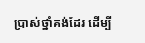ប្រាស់ថ្នាំគង់ដែរ ដើម្បី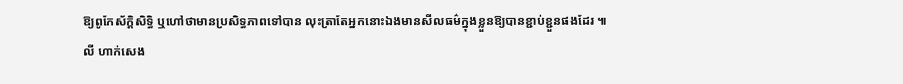ឱ្យពូកែស័ក្ដិសិទ្ធិ ឬហៅថាមានប្រសិទ្ធភាពទៅបាន លុះត្រាតែអ្នកនោះឯងមានសីលធម៌ក្នុងខ្លួនឱ្យបានខ្ជាប់ខ្ជួនផងដែរ ៕
លី ហាក់សេង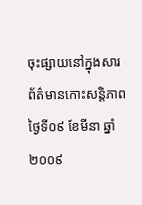ចុះផ្សាយនៅក្នុងសារព័ត៌មានកោះសន្ដិភាព ថ្ងៃទី០៩ ខែមីនា ឆ្នាំ២០០៩